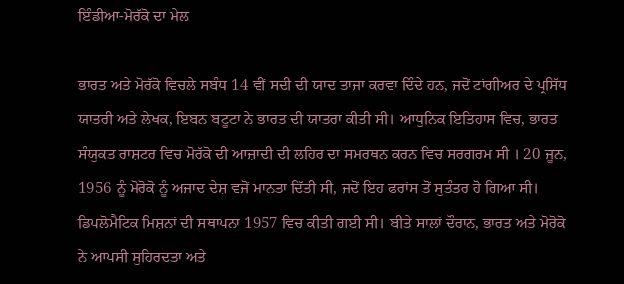ਇੰਡੀਆ-ਮੋਰੱਕੋ ਦਾ ਮੇਲ

ਭਾਰਤ ਅਤੇ ਮੋਰੱਕੋ ਵਿਚਲੇ ਸਬੰਧ 14 ਵੀਂ ਸਦੀ ਦੀ ਯਾਦ ਤਾਜਾ ਕਰਵਾ ਦਿੰਦੇ ਹਨ, ਜਦੋਂ ਟਾਂਗੀਅਰ ਦੇ ਪ੍ਰਸਿੱਧ ਯਾਤਰੀ ਅਤੇ ਲੇਖਕ, ਇਬਨ ਬਟੂਟਾ ਨੇ ਭਾਰਤ ਦੀ ਯਾਤਰਾ ਕੀਤੀ ਸੀ। ਆਧੁਨਿਕ ਇਤਿਹਾਸ ਵਿਚ, ਭਾਰਤ ਸੰਯੁਕਤ ਰਾਸ਼ਟਰ ਵਿਚ ਮੋਰੱਕੋ ਦੀ ਆਜ਼ਾਦੀ ਦੀ ਲਹਿਰ ਦਾ ਸਮਰਥਨ ਕਰਨ ਵਿਚ ਸਰਗਰਮ ਸੀ । 20 ਜੂਨ, 1956 ਨੂੰ ਮੋਰੋਕੋ ਨੂੰ ਅਜਾਦ ਦੇਸ਼ ਵਜੋਂ ਮਾਨਤਾ ਦਿੱਤੀ ਸੀ, ਜਦੋਂ ਇਹ ਫਰਾਂਸ ਤੋਂ ਸੁਤੰਤਰ ਹੋ ਗਿਆ ਸੀ। ਡਿਪਲੋਮੈਟਿਕ ਮਿਸ਼ਨਾਂ ਦੀ ਸਥਾਪਨਾ 1957 ਵਿਚ ਕੀਤੀ ਗਈ ਸੀ। ਬੀਤੇ ਸਾਲਾਂ ਦੌਰਾਨ, ਭਾਰਤ ਅਤੇ ਮੋਰੋਕੋ ਨੇ ਆਪਸੀ ਸੁਹਿਰਦਤਾ ਅਤੇ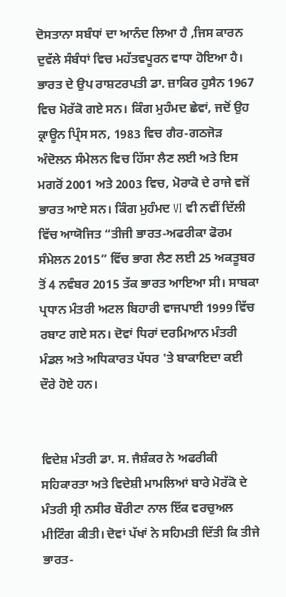ਦੋਸਤਾਨਾ ਸਬੰਧਾਂ ਦਾ ਆਨੰਦ ਲਿਆ ਹੈ ,ਜਿਸ ਕਾਰਨ ਦੁਵੱਲੇ ਸੰਬੰਧਾਂ ਵਿਚ ਮਹੱਤਵਪੂਰਨ ਵਾਧਾ ਹੋਇਆ ਹੈ। ਭਾਰਤ ਦੇ ਉਪ ਰਾਸ਼ਟਰਪਤੀ ਡਾ. ਜ਼ਾਕਿਰ ਹੁਸੈਨ 1967 ਵਿਚ ਮੋਰੱਕੋ ਗਏ ਸਨ। ਕਿੰਗ ਮੁਹੰਮਦ ਛੇਵਾਂ, ਜਦੋਂ ਉਹ ਕ੍ਰਾਊਨ ਪ੍ਰਿੰਸ ਸਨ, 1983 ਵਿਚ ਗੈਰ-ਗਠਜੋੜ ਅੰਦੋਲਨ ਸੰਮੇਲਨ ਵਿਚ ਹਿੱਸਾ ਲੈਣ ਲਈ ਅਤੇ ਇਸ ਮਗਰੋਂ 2001 ਅਤੇ 2003 ਵਿਚ, ਮੋਰਾਕੋ ਦੇ ਰਾਜੇ ਵਜੋਂ ਭਾਰਤ ਆਏ ਸਨ। ਕਿੰਗ ਮੁਹੰਮਦ VI ਵੀ ਨਵੀਂ ਦਿੱਲੀ ਵਿੱਚ ਆਯੋਜਿਤ “ਤੀਜੀ ਭਾਰਤ-ਅਫਰੀਕਾ ਫੋਰਮ ਸੰਮੇਲਨ 2015” ਵਿੱਚ ਭਾਗ ਲੈਣ ਲਈ 25 ਅਕਤੂਬਰ ਤੋਂ 4 ਨਵੰਬਰ 2015 ਤੱਕ ਭਾਰਤ ਆਇਆ ਸੀ। ਸਾਬਕਾ ਪ੍ਰਧਾਨ ਮੰਤਰੀ ਅਟਲ ਬਿਹਾਰੀ ਵਾਜਪਾਈ 1999 ਵਿੱਚ ਰਬਾਟ ਗਏ ਸਨ। ਦੋਵਾਂ ਧਿਰਾਂ ਦਰਮਿਆਨ ਮੰਤਰੀ ਮੰਡਲ ਅਤੇ ਅਧਿਕਾਰਤ ਪੱਧਰ 'ਤੇ ਬਾਕਾਇਦਾ ਕਈ ਦੌਰੇ ਹੋਏ ਹਨ।


ਵਿਦੇਸ਼ ਮੰਤਰੀ ਡਾ. ਸ. ਜੈਸ਼ੰਕਰ ਨੇ ਅਫਰੀਕੀ ਸਹਿਕਾਰਤਾ ਅਤੇ ਵਿਦੇਸ਼ੀ ਮਾਮਲਿਆਂ ਬਾਰੇ ਮੋਰੱਕੋ ਦੇ ਮੰਤਰੀ ਸ੍ਰੀ ਨਸੀਰ ਬੌਰੀਟਾ ਨਾਲ ਇੱਕ ਵਰਚੁਅਲ ਮੀਟਿੰਗ ਕੀਤੀ। ਦੋਵਾਂ ਪੱਖਾਂ ਨੇ ਸਹਿਮਤੀ ਦਿੱਤੀ ਕਿ ਤੀਜੇ ਭਾਰਤ-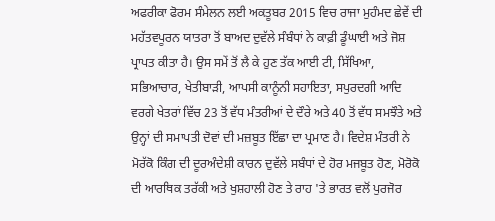ਅਫਰੀਕਾ ਫੋਰਮ ਸੰਮੇਲਨ ਲਈ ਅਕਤੂਬਰ 2015 ਵਿਚ ਰਾਜਾ ਮੁਹੰਮਦ ਛੇਵੇਂ ਦੀ ਮਹੱਤਵਪੂਰਨ ਯਾਤਰਾ ਤੋਂ ਬਾਅਦ ਦੁਵੱਲੇ ਸੰਬੰਧਾਂ ਨੇ ਕਾਫ਼ੀ ਡੂੰਘਾਈ ਅਤੇ ਜੋਸ਼ ਪ੍ਰਾਪਤ ਕੀਤਾ ਹੈ। ਉਸ ਸਮੇਂ ਤੋਂ ਲੈ ਕੇ ਹੁਣ ਤੱਕ ਆਈ ਟੀ, ਸਿੱਖਿਆ, ਸਭਿਆਚਾਰ, ਖੇਤੀਬਾੜੀ, ਆਪਸੀ ਕਾਨੂੰਨੀ ਸਹਾਇਤਾ, ਸਪੁਰਦਗੀ ਆਦਿ ਵਰਗੇ ਖੇਤਰਾਂ ਵਿੱਚ 23 ਤੋਂ ਵੱਧ ਮੰਤਰੀਆਂ ਦੇ ਦੌਰੇ ਅਤੇ 40 ਤੋਂ ਵੱਧ ਸਮਝੌਤੇ ਅਤੇ ਉਨ੍ਹਾਂ ਦੀ ਸਮਾਪਤੀ ਦੋਵਾਂ ਦੀ ਮਜ਼ਬੂਤ ਇੱਛਾ ਦਾ ਪ੍ਰਮਾਣ ਹੈ। ਵਿਦੇਸ਼ ਮੰਤਰੀ ਨੇ ਮੋਰੱਕੋ ਕਿੰਗ ਦੀ ਦੂਰਅੰਦੇਸ਼ੀ ਕਾਰਨ ਦੁਵੱਲੇ ਸਬੰਧਾਂ ਦੇ ਹੋਰ ਮਜਬੂਤ ਹੋਣ, ਮੋਰੋਕੋ ਦੀ ਆਰਥਿਕ ਤਰੱਕੀ ਅਤੇ ਖੁਸ਼ਹਾਲੀ ਹੋਣ ਤੇ ਰਾਹ 'ਤੇ ਭਾਰਤ ਵਲੋਂ ਪੁਰਜੋਰ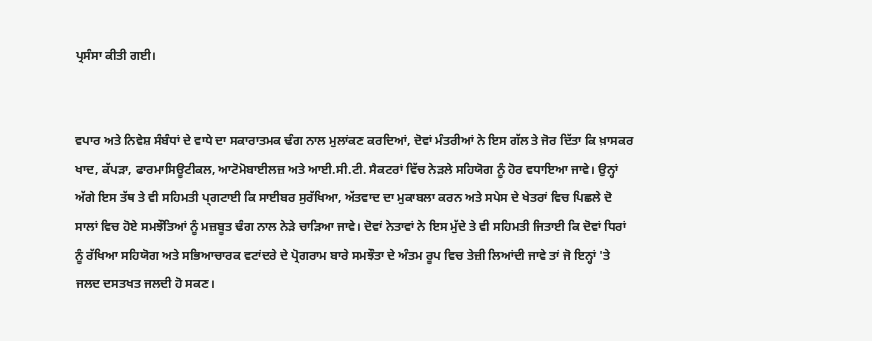ਪ੍ਰਸੰਸਾ ਕੀਤੀ ਗਈ।


ਵਪਾਰ ਅਤੇ ਨਿਵੇਸ਼ ਸੰਬੰਧਾਂ ਦੇ ਵਾਧੇ ਦਾ ਸਕਾਰਾਤਮਕ ਢੰਗ ਨਾਲ ਮੁਲਾਂਕਣ ਕਰਦਿਆਂ, ਦੋਵਾਂ ਮੰਤਰੀਆਂ ਨੇ ਇਸ ਗੱਲ ਤੇ ਜੋਰ ਦਿੱਤਾ ਕਿ ਖ਼ਾਸਕਰ ਖਾਦ, ਕੱਪੜਾ, ਫਾਰਮਾਸਿਊਟੀਕਲ, ਆਟੋਮੋਬਾਈਲਜ਼ ਅਤੇ ਆਈ.ਸੀ.ਟੀ. ਸੈਕਟਰਾਂ ਵਿੱਚ ਨੇੜਲੇ ਸਹਿਯੋਗ ਨੂੰ ਹੋਰ ਵਧਾਇਆ ਜਾਵੇ। ਉਨ੍ਹਾਂ ਅੱਗੇ ਇਸ ਤੱਥ ਤੇ ਵੀ ਸਹਿਮਤੀ ਪ੍ਗਟਾਈ ਕਿ ਸਾਈਬਰ ਸੁਰੱਖਿਆ, ਅੱਤਵਾਦ ਦਾ ਮੁਕਾਬਲਾ ਕਰਨ ਅਤੇ ਸਪੇਸ ਦੇ ਖੇਤਰਾਂ ਵਿਚ ਪਿਛਲੇ ਦੋ ਸਾਲਾਂ ਵਿਚ ਹੋਏ ਸਮਝੌਤਿਆਂ ਨੂੰ ਮਜ਼ਬੂਤ ਢੰਗ ਨਾਲ ਨੇੜੇ ਚਾੜਿਆ ਜਾਵੇ। ਦੋਵਾਂ ਨੇਤਾਵਾਂ ਨੇ ਇਸ ਮੁੱਦੇ ਤੇ ਵੀ ਸਹਿਮਤੀ ਜਿਤਾਈ ਕਿ ਦੋਵਾਂ ਧਿਰਾਂ ਨੂੰ ਰੱਖਿਆ ਸਹਿਯੋਗ ਅਤੇ ਸਭਿਆਚਾਰਕ ਵਟਾਂਦਰੇ ਦੇ ਪ੍ਰੋਗਰਾਮ ਬਾਰੇ ਸਮਝੌਤਾ ਦੇ ਅੰਤਮ ਰੂਪ ਵਿਚ ਤੇਜ਼ੀ ਲਿਆਂਦੀ ਜਾਵੇ ਤਾਂ ਜੋ ਇਨ੍ਹਾਂ 'ਤੇ ਜਲਦ ਦਸਤਖਤ ਜਲਦੀ ਹੋ ਸਕਣ।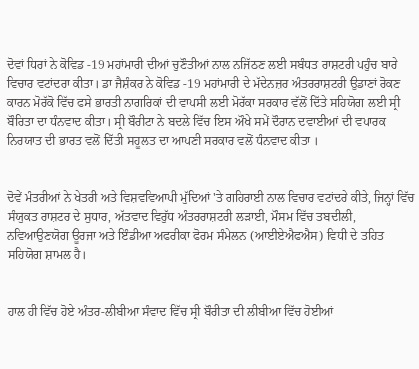ਦੋਵਾਂ ਧਿਰਾਂ ਨੇ ਕੋਵਿਡ -19 ਮਹਾਂਮਾਰੀ ਦੀਆਂ ਚੁਣੌਤੀਆਂ ਨਾਲ ਨਜਿੱਠਣ ਲਈ ਸਬੰਧਤ ਰਾਸ਼ਟਰੀ ਪਹੁੰਚ ਬਾਰੇ ਵਿਚਾਰ ਵਟਾਂਦਰਾ ਕੀਤਾ। ਡਾ ਜੈਸ਼ੰਕਰ ਨੇ ਕੋਵਿਡ -19 ਮਹਾਂਮਾਰੀ ਦੇ ਮੱਦੇਨਜ਼ਰ ਅੰਤਰਰਾਸ਼ਟਰੀ ਉਡਾਣਾਂ ਰੋਕਣ ਕਾਰਨ ਮੋਰੱਕੋ ਵਿੱਚ ਫਸੇ ਭਾਰਤੀ ਨਾਗਰਿਕਾਂ ਦੀ ਵਾਪਸੀ ਲਈ ਮੋਰੱਕਾ ਸਰਕਾਰ ਵੱਲੋਂ ਦਿੱਤੇ ਸਹਿਯੋਗ ਲਈ ਸ੍ਰੀ ਬੌਰਿਤਾ ਦਾ ਧੰਨਵਾਦ ਕੀਤਾ। ਸ੍ਰੀ ਬੌਰੀਟਾ ਨੇ ਬਦਲੇ ਵਿੱਚ ਇਸ ਔਖੇ ਸਮੇਂ ਦੌਰਾਨ ਦਵਾਈਆਂ ਦੀ ਵਪਾਰਕ ਨਿਰਯਾਤ ਦੀ ਭਾਰਤ ਵਲੋਂ ਦਿੱਤੀ ਸਹੂਲਤ ਦਾ ਆਪਣੀ ਸਰਕਾਰ ਵਲੋਂ ਧੰਨਵਾਦ ਕੀਤਾ ।


ਦੋਵੇਂ ਮੰਤਰੀਆਂ ਨੇ ਖੇਤਰੀ ਅਤੇ ਵਿਸ਼ਵਵਿਆਪੀ ਮੁੱਦਿਆਂ 'ਤੇ ਗਹਿਰਾਈ ਨਾਲ ਵਿਚਾਰ ਵਟਾਂਦਰੇ ਕੀਤੇ, ਜਿਨ੍ਹਾਂ ਵਿੱਚ ਸੰਯੁਕਤ ਰਾਸ਼ਟਰ ਦੇ ਸੁਧਾਰ, ਅੱਤਵਾਦ ਵਿਰੁੱਧ ਅੰਤਰਰਾਸ਼ਟਰੀ ਲੜਾਈ, ਮੌਸਮ ਵਿੱਚ ਤਬਦੀਲੀ, ਨਵਿਆਉਣਯੋਗ ਊਰਜਾ ਅਤੇ ਇੰਡੀਆ ਅਫਰੀਕਾ ਫੋਰਮ ਸੰਮੇਲਨ (ਆਈਏਐਫਐਸ) ਵਿਧੀ ਦੇ ਤਹਿਤ ਸਹਿਯੋਗ ਸ਼ਾਮਲ ਹੈ।


ਹਾਲ ਹੀ ਵਿੱਚ ਹੋਏ ਅੰਤਰ-ਲੀਬੀਆ ਸੰਵਾਦ ਵਿੱਚ ਸ੍ਰੀ ਬੌਰੀਤਾ ਦੀ ਲੀਬੀਆ ਵਿੱਚ ਹੋਈਆਂ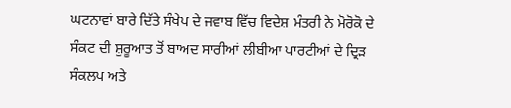ਘਟਨਾਵਾਂ ਬਾਰੇ ਦਿੱਤੇ ਸੰਖੇਪ ਦੇ ਜਵਾਬ ਵਿੱਚ ਵਿਦੇਸ਼ ਮੰਤਰੀ ਨੇ ਮੋਰੋਕੋ ਦੇ ਸੰਕਟ ਦੀ ਸ਼ੁਰੂਆਤ ਤੋਂ ਬਾਅਦ ਸਾਰੀਆਂ ਲੀਬੀਆ ਪਾਰਟੀਆਂ ਦੇ ਦ੍ਰਿੜ ਸੰਕਲਪ ਅਤੇ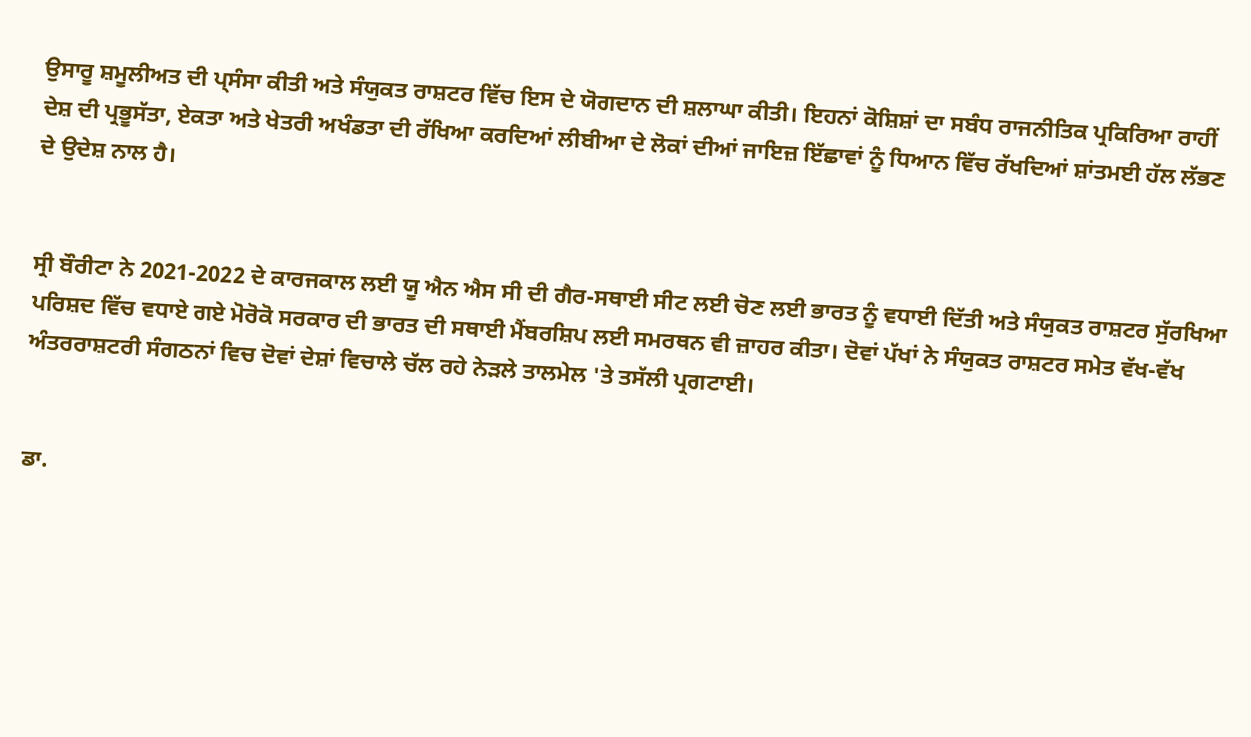ਉਸਾਰੂ ਸ਼ਮੂਲੀਅਤ ਦੀ ਪ੍ਸੰਸਾ ਕੀਤੀ ਅਤੇ ਸੰਯੁਕਤ ਰਾਸ਼ਟਰ ਵਿੱਚ ਇਸ ਦੇ ਯੋਗਦਾਨ ਦੀ ਸ਼ਲਾਘਾ ਕੀਤੀ। ਇਹਨਾਂ ਕੋਸ਼ਿਸ਼ਾਂ ਦਾ ਸਬੰਧ ਰਾਜਨੀਤਿਕ ਪ੍ਰਕਿਰਿਆ ਰਾਹੀਂ ਦੇਸ਼ ਦੀ ਪ੍ਰਭੂਸੱਤਾ, ਏਕਤਾ ਅਤੇ ਖੇਤਰੀ ਅਖੰਡਤਾ ਦੀ ਰੱਖਿਆ ਕਰਦਿਆਂ ਲੀਬੀਆ ਦੇ ਲੋਕਾਂ ਦੀਆਂ ਜਾਇਜ਼ ਇੱਛਾਵਾਂ ਨੂੰ ਧਿਆਨ ਵਿੱਚ ਰੱਖਦਿਆਂ ਸ਼ਾਂਤਮਈ ਹੱਲ ਲੱਭਣ ਦੇ ਉਦੇਸ਼ ਨਾਲ ਹੈ।


ਸ੍ਰੀ ਬੌਰੀਟਾ ਨੇ 2021-2022 ਦੇ ਕਾਰਜਕਾਲ ਲਈ ਯੂ ਐਨ ਐਸ ਸੀ ਦੀ ਗੈਰ-ਸਥਾਈ ਸੀਟ ਲਈ ਚੋਣ ਲਈ ਭਾਰਤ ਨੂੰ ਵਧਾਈ ਦਿੱਤੀ ਅਤੇ ਸੰਯੁਕਤ ਰਾਸ਼ਟਰ ਸੁੱਰਖਿਆ ਪਰਿਸ਼ਦ ਵਿੱਚ ਵਧਾਏ ਗਏ ਮੋਰੋਕੋ ਸਰਕਾਰ ਦੀ ਭਾਰਤ ਦੀ ਸਥਾਈ ਮੈਂਬਰਸ਼ਿਪ ਲਈ ਸਮਰਥਨ ਵੀ ਜ਼ਾਹਰ ਕੀਤਾ। ਦੋਵਾਂ ਪੱਖਾਂ ਨੇ ਸੰਯੁਕਤ ਰਾਸ਼ਟਰ ਸਮੇਤ ਵੱਖ-ਵੱਖ ਅੰਤਰਰਾਸ਼ਟਰੀ ਸੰਗਠਨਾਂ ਵਿਚ ਦੋਵਾਂ ਦੇਸ਼ਾਂ ਵਿਚਾਲੇ ਚੱਲ ਰਹੇ ਨੇੜਲੇ ਤਾਲਮੇਲ 'ਤੇ ਤਸੱਲੀ ਪ੍ਰਗਟਾਈ।


ਡਾ.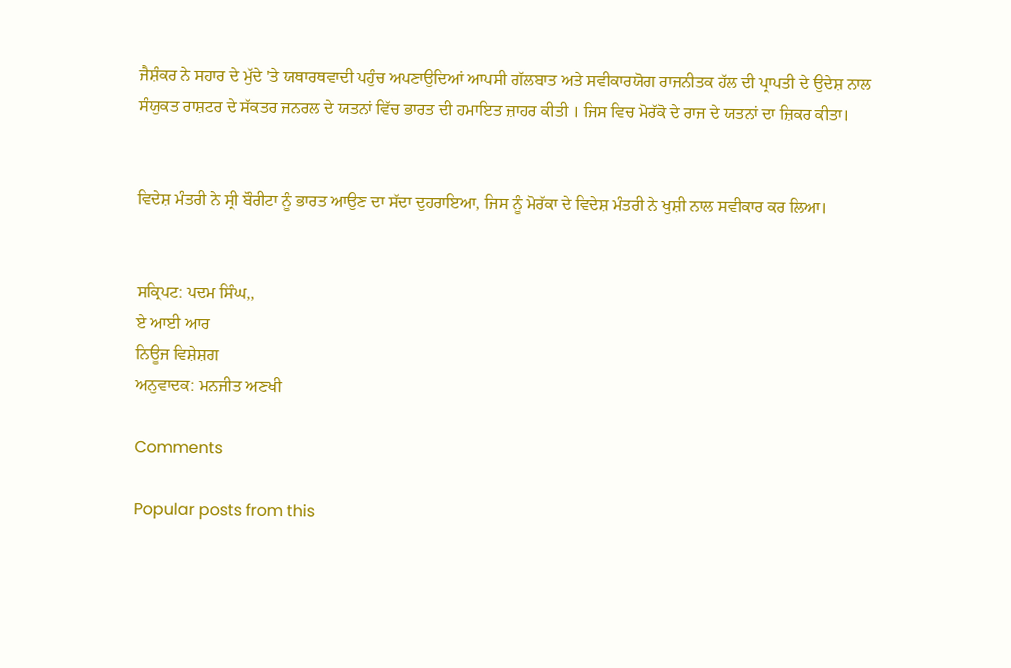ਜੈਸ਼ੰਕਰ ਨੇ ਸਹਾਰ ਦੇ ਮੁੱਦੇ 'ਤੇ ਯਥਾਰਥਵਾਦੀ ਪਹੁੰਚ ਅਪਣਾਉਦਿਆਂ ਆਪਸੀ ਗੱਲਬਾਤ ਅਤੇ ਸਵੀਕਾਰਯੋਗ ਰਾਜਨੀਤਕ ਹੱਲ ਦੀ ਪ੍ਰਾਪਤੀ ਦੇ ਉਦੇਸ਼ ਨਾਲ ਸੰਯੁਕਤ ਰਾਸ਼ਟਰ ਦੇ ਸੱਕਤਰ ਜਨਰਲ ਦੇ ਯਤਨਾਂ ਵਿੱਚ ਭਾਰਤ ਦੀ ਹਮਾਇਤ ਜ਼ਾਹਰ ਕੀਤੀ । ਜਿਸ ਵਿਚ ਮੋਰੱਕੋ ਦੇ ਰਾਜ ਦੇ ਯਤਨਾਂ ਦਾ ਜ਼ਿਕਰ ਕੀਤਾ।


ਵਿਦੇਸ਼ ਮੰਤਰੀ ਨੇ ਸ੍ਰੀ ਬੌਰੀਟਾ ਨੂੰ ਭਾਰਤ ਆਉਣ ਦਾ ਸੱਦਾ ਦੁਹਰਾਇਆ, ਜਿਸ ਨੂੰ ਮੋਰੱਕਾ ਦੇ ਵਿਦੇਸ਼ ਮੰਤਰੀ ਨੇ ਖੁਸ਼ੀ ਨਾਲ ਸਵੀਕਾਰ ਕਰ ਲਿਆ।


ਸਕ੍ਰਿਪਟ: ਪਦਮ ਸਿੰਘ,,
ਏ ਆਈ ਆਰ
ਨਿਊਜ ਵਿਸ਼ੇਸ਼ਗ
ਅਨੁਵਾਦਕ: ਮਨਜੀਤ ਅਣਖੀ

Comments

Popular posts from this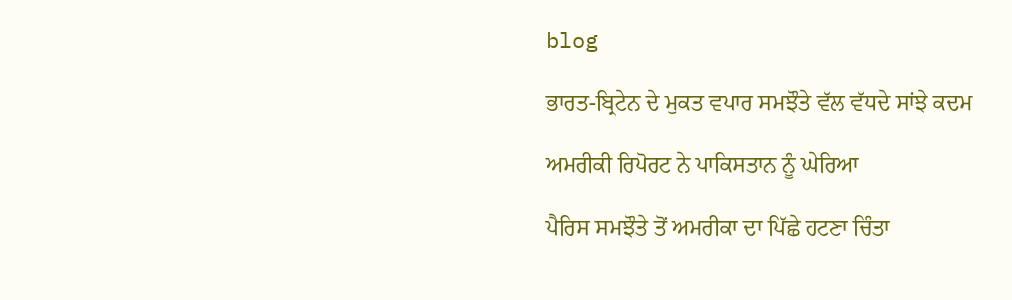blog

ਭਾਰਤ-ਬ੍ਰਿਟੇਨ ਦੇ ਮੁਕਤ ਵਪਾਰ ਸਮਝੌਤੇ ਵੱਲ ਵੱਧਦੇ ਸਾਂਝੇ ਕਦਮ

ਅਮਰੀਕੀ ਰਿਪੋਰਟ ਨੇ ਪਾਕਿਸਤਾਨ ਨੂੰ ਘੇਰਿਆ

ਪੈਰਿਸ ਸਮਝੌਤੇ ਤੋਂ ਅਮਰੀਕਾ ਦਾ ਪਿੱਛੇ ਹਟਣਾ ਚਿੰਤਾ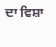ਦਾ ਵਿਸ਼ਾ